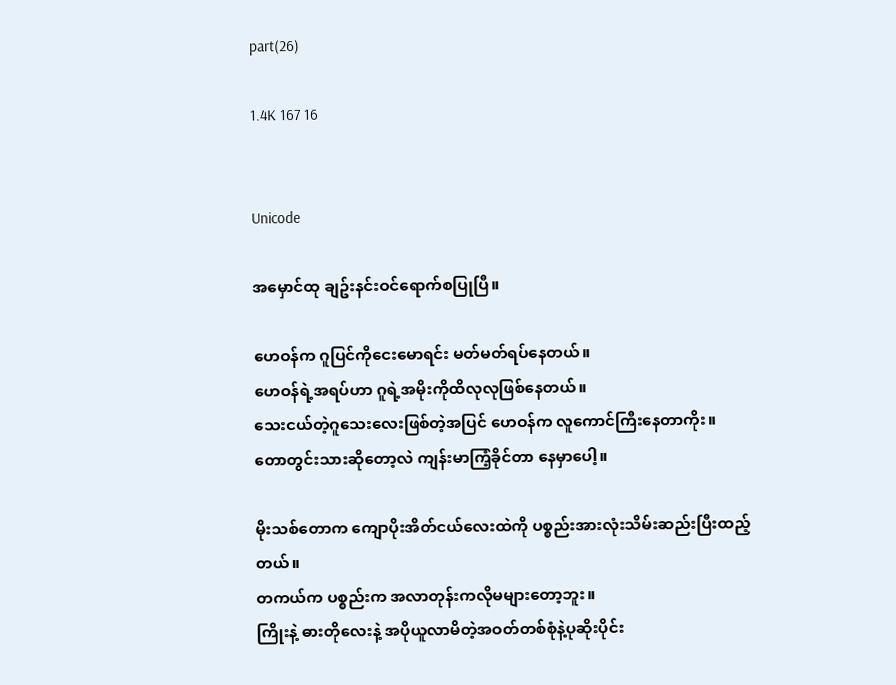part(26)

1.4K 167 16


Unicode

အမှောင်ထု ချဥ်းနင်းဝင်ရောက်စပြုပြီ။

ဟေဝန်က ဂူပြင်ကိုငေးမောရင်း မတ်မတ်ရပ်နေတယ်။
ဟေဝန်ရဲ့အရပ်ဟာ ဂူရဲ့အမိုးကိုထိလုလုဖြစ်နေတယ်။
သေးငယ်တဲ့ဂူသေးလေးဖြစ်တဲ့အပြင် ဟေဝန်က လူကောင်ကြီးနေတာကိုး။
တောတွင်းသားဆိုတော့လဲ ကျန်းမာကြံ့ခိုင်တာ နေမှာပေါ့။

မိုးသစ်တောက ကျောပိုးအိတ်ငယ်လေးထဲကို ပစ္စည်းအားလုံးသိမ်းဆည်းပြီးထည့်တယ်။
တကယ်က ပစ္စည်းက အလာတုန်းကလိုမများတော့ဘူး။
ကြိုးနဲ့ ဓားတိုလေးနဲ့ အပိုယူလာမိတဲ့အဝတ်တစ်စုံနဲ့ပုဆိုးပိုင်း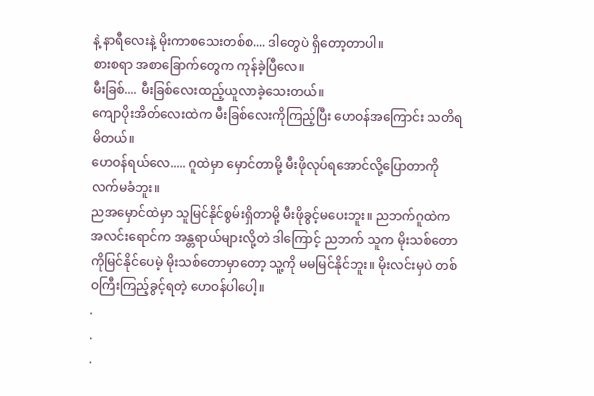နဲ့ နာရီလေးနဲ့ မိုးကာစသေးတစ်စ.... ဒါတွေပဲ ရှိတော့တာပါ။
စားစရာ အစာခြောက်တွေက ကုန်ခဲ့ပြီလေ။
မီးခြစ်.... မီးခြစ်လေးထည့်ယူလာခဲ့သေးတယ်။
ကျောပိုးအိတ်လေးထဲက မီးခြစ်လေးကိုကြည့်ပြီး ဟေဝန်အကြောင်း သတိရမိတယ်။
ဟေဝန်ရယ်လေ..... ဂူထဲမှာ မှောင်တာမို့ မီးဖိုလုပ်ရအောင်လို့ပြောတာကို လက်မခံဘူး။
ညအမှောင်ထဲမှာ သူမြင်နိုင်စွမ်းရှိတာမို့ မီးဖိုခွင့်မပေးဘူး။ ညဘက်ဂူထဲက အလင်းရောင်က အန္တရာယ်များလို့တဲ ဒါကြောင့် ညဘက် သူက မိုးသစ်တောကိုမြင်နိုင်ပေမဲ့ မိုးသစ်တောမှာတော့ သူ့ကို မမမြင်နိုင်ဘူး။ မိုးလင်းမှပဲ တစ်ဝကြီးကြည့်ခွင့်ရတဲ့ ဟေဝန်ပါပေါ့။
.
.
.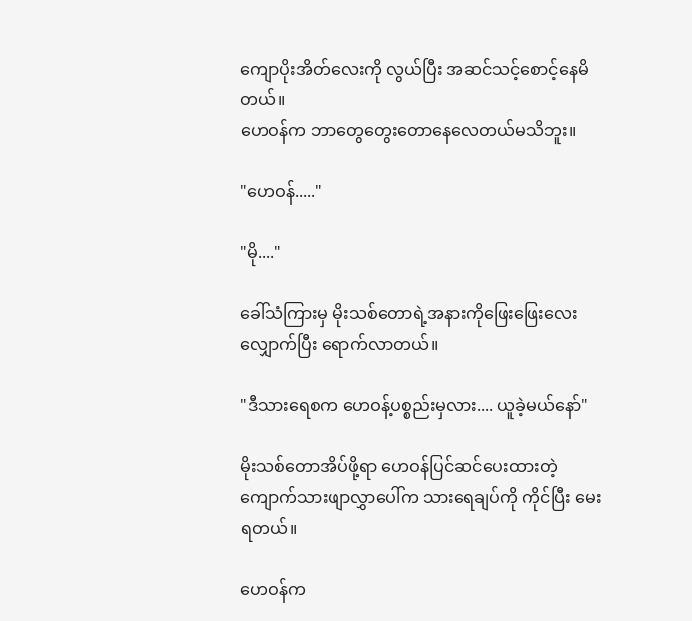ကျောပိုးအိတ်လေးကို လွယ်ပြီး အဆင်သင့်စောင့်နေမိတယ်။
ဟေဝန်က ဘာတွေတွေးတောနေလေတယ်မသိဘူး။

"ဟေဝန်....."

"မို...."

ခေါ်သံကြားမှ မိုးသစ်တောရဲ့အနားကိုဖြေးဖြေးလေး လျှောက်ပြီး ရောက်လာတယ်။

"ဒီသားရေစက ဟေဝန့်ပစ္စည်းမှလား.... ယူခဲ့မယ်နော်"

မိုးသစ်တောအိပ်ဖို့ရာ ဟေဝန်ပြင်ဆင်ပေးထားတဲ့ ကျောက်သားဖျာလွှာပေါ်က သားရေချပ်ကို ကိုင်ပြီး မေးရတယ်။

ဟေဝန်က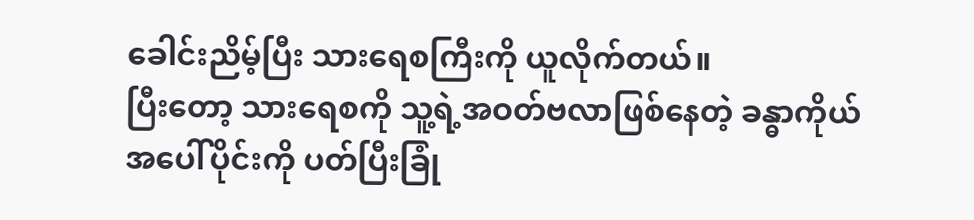ခေါင်းညိမ့်ပြီး သားရေစကြီးကို ယူလိုက်တယ်။
ပြီးတော့ သားရေစကို သူ့ရဲ့အဝတ်ဗလာဖြစ်နေတဲ့ ခန္ဓာကိုယ်အပေါ်ပိုင်းကို ပတ်ပြီးခြုံ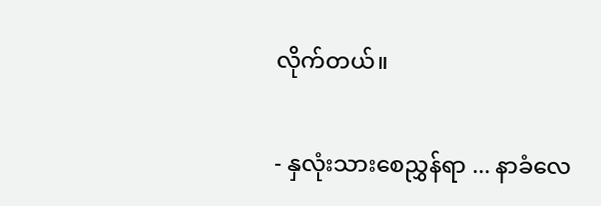လိုက်တယ်။

- နှလုံးသားစေညွှန်ရာ ... နာခံလေ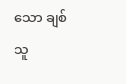သော ချစ်သူ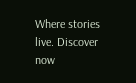Where stories live. Discover now